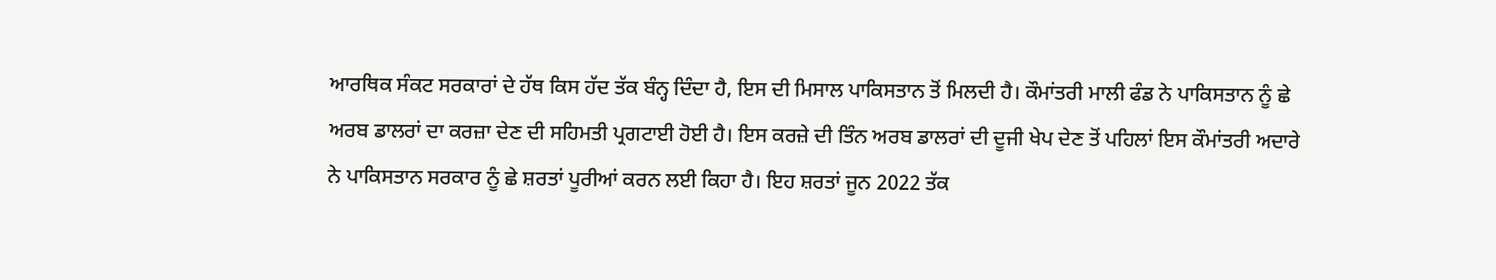ਆਰਥਿਕ ਸੰਕਟ ਸਰਕਾਰਾਂ ਦੇ ਹੱਥ ਕਿਸ ਹੱਦ ਤੱਕ ਬੰਨ੍ਹ ਦਿੰਦਾ ਹੈ, ਇਸ ਦੀ ਮਿਸਾਲ ਪਾਕਿਸਤਾਨ ਤੋਂ ਮਿਲਦੀ ਹੈ। ਕੌਮਾਂਤਰੀ ਮਾਲੀ ਫੰਡ ਨੇ ਪਾਕਿਸਤਾਨ ਨੂੰ ਛੇ ਅਰਬ ਡਾਲਰਾਂ ਦਾ ਕਰਜ਼ਾ ਦੇਣ ਦੀ ਸਹਿਮਤੀ ਪ੍ਰਗਟਾਈ ਹੋਈ ਹੈ। ਇਸ ਕਰਜ਼ੇ ਦੀ ਤਿੰਨ ਅਰਬ ਡਾਲਰਾਂ ਦੀ ਦੂਜੀ ਖੇਪ ਦੇਣ ਤੋਂ ਪਹਿਲਾਂ ਇਸ ਕੌਮਾਂਤਰੀ ਅਦਾਰੇ ਨੇ ਪਾਕਿਸਤਾਨ ਸਰਕਾਰ ਨੂੰ ਛੇ ਸ਼ਰਤਾਂ ਪੂਰੀਆਂ ਕਰਨ ਲਈ ਕਿਹਾ ਹੈ। ਇਹ ਸ਼ਰਤਾਂ ਜੂਨ 2022 ਤੱਕ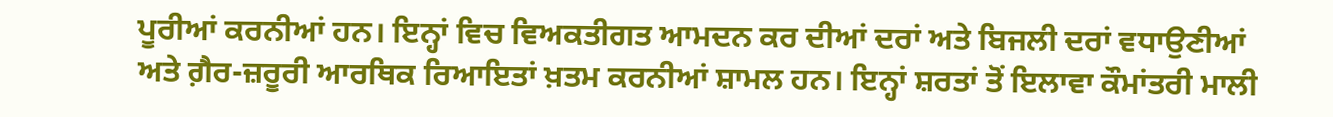ਪੂਰੀਆਂ ਕਰਨੀਆਂ ਹਨ। ਇਨ੍ਹਾਂ ਵਿਚ ਵਿਅਕਤੀਗਤ ਆਮਦਨ ਕਰ ਦੀਆਂ ਦਰਾਂ ਅਤੇ ਬਿਜਲੀ ਦਰਾਂ ਵਧਾਉਣੀਆਂ ਅਤੇ ਗ਼ੈਰ-ਜ਼ਰੂਰੀ ਆਰਥਿਕ ਰਿਆਇਤਾਂ ਖ਼ਤਮ ਕਰਨੀਆਂ ਸ਼ਾਮਲ ਹਨ। ਇਨ੍ਹਾਂ ਸ਼ਰਤਾਂ ਤੋਂ ਇਲਾਵਾ ਕੌਮਾਂਤਰੀ ਮਾਲੀ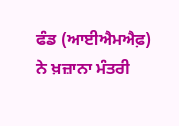ਫੰਡ (ਆਈਐਮਐਫ਼) ਨੇ ਖ਼ਜ਼ਾਨਾ ਮੰਤਰੀ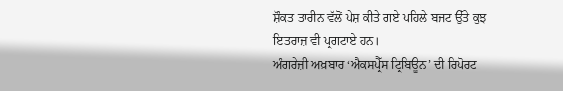ਸ਼ੌਕਤ ਤਾਰੀਨ ਵੱਲੋਂ ਪੇਸ਼ ਕੀਤੇ ਗਏ ਪਹਿਲੇ ਬਜਟ ਉੱਤੇ ਕੁਝ ਇਤਰਾਜ਼ ਵੀ ਪ੍ਰਗਟਾਏ ਹਨ।
ਅੰਗਰੇਜ਼ੀ ਅਖ਼ਬਾਰ ‘ਐਕਸਪ੍ਰੈੱਸ ਟ੍ਰਿਬਿਊਨ’ ਦੀ ਰਿਪੋਰਟ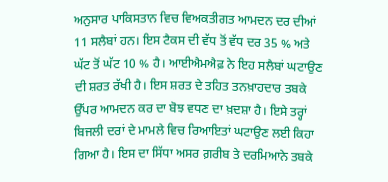ਅਨੁਸਾਰ ਪਾਕਿਸਤਾਨ ਵਿਚ ਵਿਅਕਤੀਗਤ ਆਮਦਨ ਦਰ ਦੀਆਂ 11 ਸਲੈਬਾਂ ਹਨ। ਇਸ ਟੈਕਸ ਦੀ ਵੱਧ ਤੋਂ ਵੱਧ ਦਰ 35 % ਅਤੇ ਘੱਟ ਤੋਂ ਘੱਟ 10 % ਹੈ। ਆਈਐਮਐਫ਼ ਨੇ ਇਹ ਸਲੈਬਾਂ ਘਟਾਉਣ ਦੀ ਸ਼ਰਤ ਰੱਖੀ ਹੈ। ਇਸ ਸ਼ਰਤ ਦੇ ਤਹਿਤ ਤਨਖ਼ਾਹਦਾਰ ਤਬਕੇ ਉੱਪਰ ਆਮਦਨ ਕਰ ਦਾ ਬੋਝ ਵਧਣ ਦਾ ਖ਼ਦਸ਼ਾ ਹੈ। ਇਸੇ ਤਰ੍ਹਾਂ ਬਿਜਲੀ ਦਰਾਂ ਦੇ ਮਾਮਲੇ ਵਿਚ ਰਿਆਇਤਾਂ ਘਟਾਉਣ ਲਈ ਕਿਹਾ ਗਿਆ ਹੈ। ਇਸ ਦਾ ਸਿੱਧਾ ਅਸਰ ਗ਼ਰੀਬ ਤੇ ਦਰਮਿਆਨੇ ਤਬਕੇ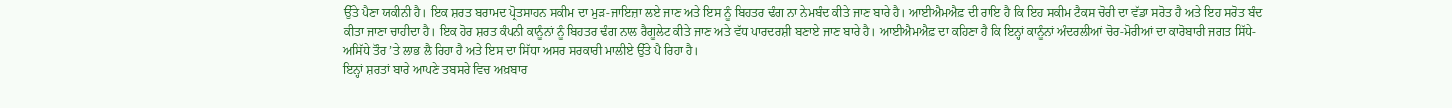ਉੱਤੇ ਪੈਣਾ ਯਕੀਨੀ ਹੈ। ਇਕ ਸ਼ਰਤ ਬਰਾਮਦ ਪ੍ਰੋਤਸਾਹਨ ਸਕੀਮ ਦਾ ਮੁੜ-ਜਾਇਜ਼ਾ ਲਏ ਜਾਣ ਅਤੇ ਇਸ ਨੂੰ ਬਿਹਤਰ ਢੰਗ ਨਾ ਨੇਮਬੰਦ ਕੀਤੇ ਜਾਣ ਬਾਰੇ ਹੈ। ਆਈਐਮਐਫ਼ ਦੀ ਰਾਇ ਹੈ ਕਿ ਇਹ ਸਕੀਮ ਟੈਕਸ ਚੋਰੀ ਦਾ ਵੱਡਾ ਸਰੋਤ ਹੈ ਅਤੇ ਇਹ ਸਰੋਤ ਬੰਦ ਕੀਤਾ ਜਾਣਾ ਚਾਹੀਦਾ ਹੈ। ਇਕ ਹੋਰ ਸ਼ਰਤ ਕੰਪਨੀ ਕਾਨੂੰਨਾਂ ਨੂੰ ਬਿਹਤਰ ਢੰਗ ਨਾਲ ਰੈਗੂਲੇਟ ਕੀਤੇ ਜਾਣ ਅਤੇ ਵੱਧ ਪਾਰਦਰਸ਼ੀ ਬਣਾਏ ਜਾਣ ਬਾਰੇ ਹੈ। ਆਈਐਮਐਫ਼ ਦਾ ਕਹਿਣਾ ਹੈ ਕਿ ਇਨ੍ਹਾਂ ਕਾਨੂੰਨਾਂ ਅੰਦਰਲੀਆਂ ਚੋਰ-ਮੋਰੀਆਂ ਦਾ ਕਾਰੋਬਾਰੀ ਜਗਤ ਸਿੱਧੇ-ਅਸਿੱਧੇ ਤੌਰ ’ਤੇ ਲਾਭ ਲੈ ਰਿਹਾ ਹੈ ਅਤੇ ਇਸ ਦਾ ਸਿੱਧਾ ਅਸਰ ਸਰਕਾਰੀ ਮਾਲੀਏ ਉੱਤੇ ਪੈ ਰਿਹਾ ਹੈ।
ਇਨ੍ਹਾਂ ਸ਼ਰਤਾਂ ਬਾਰੇ ਆਪਣੇ ਤਬਸਰੇ ਵਿਚ ਅਖ਼ਬਾਰ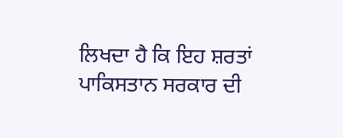ਲਿਖਦਾ ਹੈ ਕਿ ਇਹ ਸ਼ਰਤਾਂ ਪਾਕਿਸਤਾਨ ਸਰਕਾਰ ਦੀ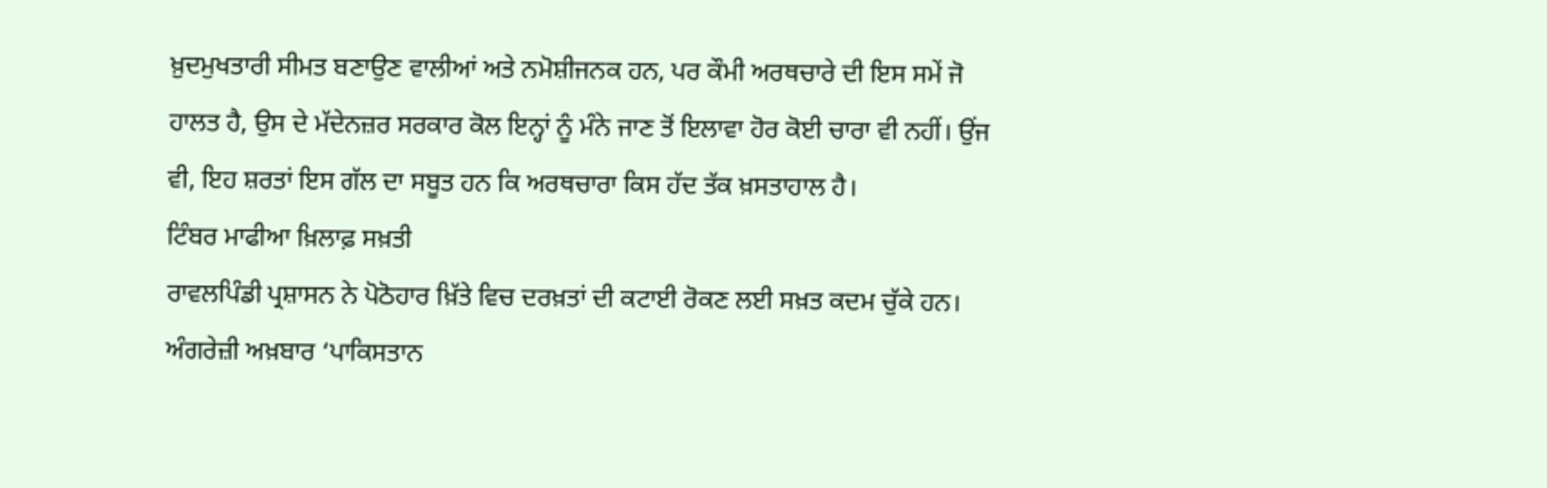ਖ਼ੁਦਮੁਖਤਾਰੀ ਸੀਮਤ ਬਣਾਉਣ ਵਾਲੀਆਂ ਅਤੇ ਨਮੋਸ਼ੀਜਨਕ ਹਨ, ਪਰ ਕੌਮੀ ਅਰਥਚਾਰੇ ਦੀ ਇਸ ਸਮੇਂ ਜੋ ਹਾਲਤ ਹੈ, ਉਸ ਦੇ ਮੱਦੇਨਜ਼ਰ ਸਰਕਾਰ ਕੋਲ ਇਨ੍ਹਾਂ ਨੂੰ ਮੰਨੇ ਜਾਣ ਤੋਂ ਇਲਾਵਾ ਹੋਰ ਕੋਈ ਚਾਰਾ ਵੀ ਨਹੀਂ। ਉਂਜ ਵੀ, ਇਹ ਸ਼ਰਤਾਂ ਇਸ ਗੱਲ ਦਾ ਸਬੂਤ ਹਨ ਕਿ ਅਰਥਚਾਰਾ ਕਿਸ ਹੱਦ ਤੱਕ ਖ਼ਸਤਾਹਾਲ ਹੈ।
ਟਿੰਬਰ ਮਾਫੀਆ ਖ਼ਿਲਾਫ਼ ਸਖ਼ਤੀ
ਰਾਵਲਪਿੰਡੀ ਪ੍ਰਸ਼ਾਸਨ ਨੇ ਪੋਠੋਹਾਰ ਖ਼ਿੱਤੇ ਵਿਚ ਦਰਖ਼ਤਾਂ ਦੀ ਕਟਾਈ ਰੋਕਣ ਲਈ ਸਖ਼ਤ ਕਦਮ ਚੁੱਕੇ ਹਨ। ਅੰਗਰੇਜ਼ੀ ਅਖ਼ਬਾਰ ‘ਪਾਕਿਸਤਾਨ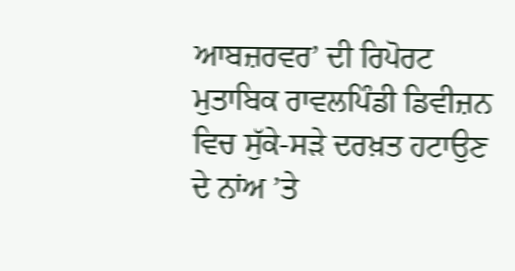ਆਬਜ਼ਰਵਰ’ ਦੀ ਰਿਪੋਰਟ ਮੁਤਾਬਿਕ ਰਾਵਲਪਿੰਡੀ ਡਿਵੀਜ਼ਨ ਵਿਚ ਸੁੱਕੇ-ਸੜੇ ਦਰਖ਼ਤ ਹਟਾਉਣ ਦੇ ਨਾਂਅ ’ਤੇ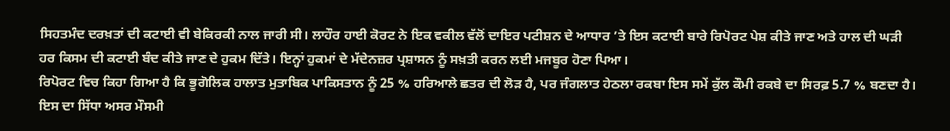ਸਿਹਤਮੰਦ ਦਰਖ਼ਤਾਂ ਦੀ ਕਟਾਈ ਵੀ ਬੇਕਿਰਕੀ ਨਾਲ ਜਾਰੀ ਸੀ। ਲਾਹੌਰ ਹਾਈ ਕੋਰਟ ਨੇ ਇਕ ਵਕੀਲ ਵੱਲੋਂ ਦਾਇਰ ਪਟੀਸ਼ਨ ਦੇ ਆਧਾਰ ’ਤੇ ਇਸ ਕਟਾਈ ਬਾਰੇ ਰਿਪੋਰਟ ਪੇਸ਼ ਕੀਤੇ ਜਾਣ ਅਤੇ ਹਾਲ ਦੀ ਘੜੀ ਹਰ ਕਿਸਮ ਦੀ ਕਟਾਈ ਬੰਦ ਕੀਤੇ ਜਾਣ ਦੇ ਹੁਕਮ ਦਿੱਤੇ। ਇਨ੍ਹਾਂ ਹੁਕਮਾਂ ਦੇ ਮੱਦੇਨਜ਼ਰ ਪ੍ਰਸ਼ਾਸਨ ਨੂੰ ਸਖ਼ਤੀ ਕਰਨ ਲਈ ਮਜਬੂਰ ਹੋਣਾ ਪਿਆ।
ਰਿਪੋਰਟ ਵਿਚ ਕਿਹਾ ਗਿਆ ਹੈ ਕਿ ਭੂਗੋਲਿਕ ਹਾਲਾਤ ਮੁਤਾਬਿਕ ਪਾਕਿਸਤਾਨ ਨੂੰ 25 % ਹਰਿਆਲੇ ਛਤਰ ਦੀ ਲੋੜ ਹੈ, ਪਰ ਜੰਗਲਾਤ ਹੇਠਲਾ ਰਕਬਾ ਇਸ ਸਮੇਂ ਕੁੱਲ ਕੌਮੀ ਰਕਬੇ ਦਾ ਸਿਰਫ਼ 5.7 % ਬਣਦਾ ਹੈ।
ਇਸ ਦਾ ਸਿੱਧਾ ਅਸਰ ਮੌਸਮੀ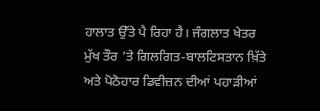ਹਾਲਾਤ ਉੱਤੇ ਪੈ ਰਿਹਾ ਹੈ। ਜੰਗਲਾਤ ਖੇਤਰ ਮੁੱਖ ਤੌਰ ’ਤੇ ਗਿਲਗਿਤ-ਬਾਲਟਿਸਤਾਨ ਖ਼ਿੱਤੇ ਅਤੇ ਪੋਠੋਹਾਰ ਡਿਵੀਜ਼ਨ ਦੀਆਂ ਪਹਾੜੀਆਂ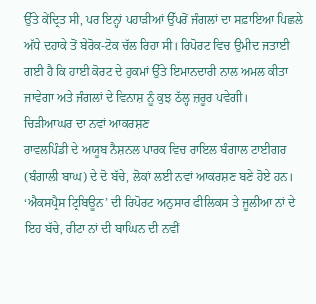ਉੱਤੇ ਕੇਂਦ੍ਰਿਤ ਸੀ, ਪਰ ਇਨ੍ਹਾਂ ਪਹਾੜੀਆਂ ਉੱਪਰੋਂ ਜੰਗਲਾਂ ਦਾ ਸਫ਼ਾਇਆ ਪਿਛਲੇ ਅੱਧੇ ਦਹਾਕੇ ਤੋਂ ਬੇਰੋਕ-ਟੋਕ ਚੱਲ ਰਿਹਾ ਸੀ। ਰਿਪੋਰਟ ਵਿਚ ਉਮੀਦ ਜਤਾਈ ਗਈ ਹੈ ਕਿ ਹਾਈ ਕੋਰਟ ਦੇ ਹੁਕਮਾਂ ਉੱਤੇ ਇਮਾਨਦਾਰੀ ਨਾਲ ਅਮਲ ਕੀਤਾ ਜਾਵੇਗਾ ਅਤੇ ਜੰਗਲਾਂ ਦੇ ਵਿਨਾਸ਼ ਨੂੰ ਕੁਝ ਠੱਲ੍ਹ ਜ਼ਰੂਰ ਪਵੇਗੀ।
ਚਿੜੀਆਘਰ ਦਾ ਨਵਾਂ ਆਕਰਸ਼ਣ
ਰਾਵਲਪਿੰਡੀ ਦੇ ਅਯੂਬ ਨੈਸ਼ਨਲ ਪਾਰਕ ਵਿਚ ਰਾਇਲ ਬੰਗਾਲ ਟਾਈਗਰ (ਬੰਗਾਲੀ ਬਾਘ) ਦੇ ਦੋ ਬੱਚੇ, ਲੋਕਾਂ ਲਈ ਨਵਾਂ ਆਕਰਸ਼ਣ ਬਣੇ ਹੋਏ ਹਨ। ‘ਐਕਸਪ੍ਰੈਸ ਟ੍ਰਿਬਿਊਨ’ ਦੀ ਰਿਪੋਰਟ ਅਨੁਸਾਰ ਫੀਲਿਕਸ ਤੇ ਜੂਲੀਆ ਨਾਂ ਦੇ ਇਹ ਬੱਚੇ, ਰੀਟਾ ਨਾਂ ਦੀ ਬਾਘਿਨ ਦੀ ਨਵੀਂ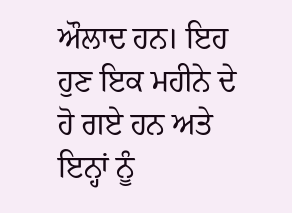ਔਲਾਦ ਹਨ। ਇਹ ਹੁਣ ਇਕ ਮਹੀਨੇ ਦੇ ਹੋ ਗਏ ਹਨ ਅਤੇ ਇਨ੍ਹਾਂ ਨੂੰ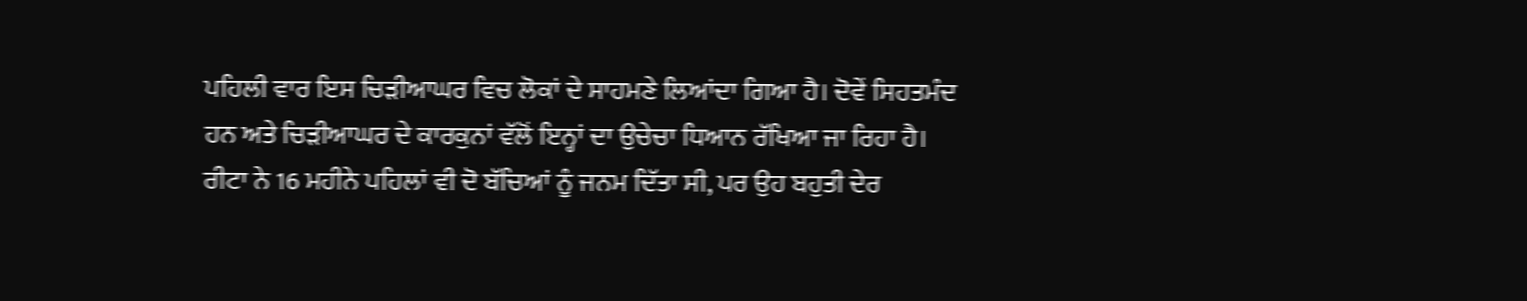ਪਹਿਲੀ ਵਾਰ ਇਸ ਚਿੜੀਆਘਰ ਵਿਚ ਲੋਕਾਂ ਦੇ ਸਾਹਮਣੇ ਲਿਆਂਦਾ ਗਿਆ ਹੈ। ਦੋਵੇਂ ਸਿਹਤਮੰਦ ਹਨ ਅਤੇ ਚਿੜੀਆਘਰ ਦੇ ਕਾਰਕੁਨਾਂ ਵੱਲੋਂ ਇਨ੍ਹਾਂ ਦਾ ਉਚੇਚਾ ਧਿਆਨ ਰੱਖਿਆ ਜਾ ਰਿਹਾ ਹੈ। ਰੀਟਾ ਨੇ 16 ਮਹੀਨੇ ਪਹਿਲਾਂ ਵੀ ਦੋ ਬੱਚਿਆਂ ਨੂੰ ਜਨਮ ਦਿੱਤਾ ਸੀ, ਪਰ ਉਹ ਬਹੁਤੀ ਦੇਰ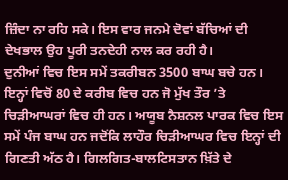ਜ਼ਿੰਦਾ ਨਾ ਰਹਿ ਸਕੇ। ਇਸ ਵਾਰ ਜਨਮੇ ਦੋਵਾਂ ਬੱਚਿਆਂ ਦੀ ਦੇਖਭਾਲ ਉਹ ਪੂਰੀ ਤਨਦੇਹੀ ਨਾਲ ਕਰ ਰਹੀ ਹੈ।
ਦੁਨੀਆਂ ਵਿਚ ਇਸ ਸਮੇਂ ਤਕਰੀਬਨ 3500 ਬਾਘ ਬਚੇ ਹਨ। ਇਨ੍ਹਾਂ ਵਿਚੋਂ 80 ਦੇ ਕਰੀਬ ਵਿਚ ਹਨ ਜੋ ਮੁੱਖ ਤੌਰ ’ਤੇ ਚਿੜੀਆਘਰਾਂ ਵਿਚ ਹੀ ਹਨ। ਅਯੂਬ ਨੈਸ਼ਨਲ ਪਾਰਕ ਵਿਚ ਇਸ ਸਮੇਂ ਪੰਜ ਬਾਘ ਹਨ ਜਦੋਂਕਿ ਲਾਹੌਰ ਚਿੜੀਆਘਰ ਵਿਚ ਇਨ੍ਹਾਂ ਦੀ ਗਿਣਤੀ ਅੱਠ ਹੈ। ਗਿਲਗਿਤ-ਬਾਲਟਿਸਤਾਨ ਖ਼ਿੱਤੇ ਦੇ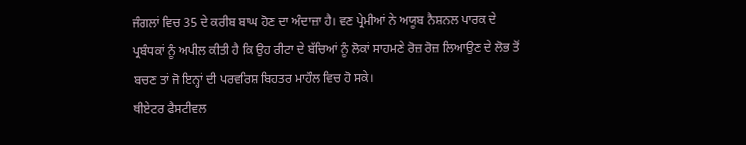ਜੰਗਲਾਂ ਵਿਚ 35 ਦੇ ਕਰੀਬ ਬਾਘ ਹੋਣ ਦਾ ਅੰਦਾਜ਼ਾ ਹੈ। ਵਣ ਪ੍ਰੇਮੀਆਂ ਨੇ ਅਯੂਬ ਨੈਸ਼ਨਲ ਪਾਰਕ ਦੇ ਪ੍ਰਬੰਧਕਾਂ ਨੂੰ ਅਪੀਲ ਕੀਤੀ ਹੈ ਕਿ ਉਹ ਰੀਟਾ ਦੇ ਬੱਚਿਆਂ ਨੂੰ ਲੋਕਾਂ ਸਾਹਮਣੇ ਰੋਜ਼ ਰੋਜ਼ ਲਿਆਉਣ ਦੇ ਲੋਭ ਤੋਂ ਬਚਣ ਤਾਂ ਜੋ ਇਨ੍ਹਾਂ ਦੀ ਪਰਵਰਿਸ਼ ਬਿਹਤਰ ਮਾਹੌਲ ਵਿਚ ਹੋ ਸਕੇ।
ਥੀਏਟਰ ਫੈਸਟੀਵਲ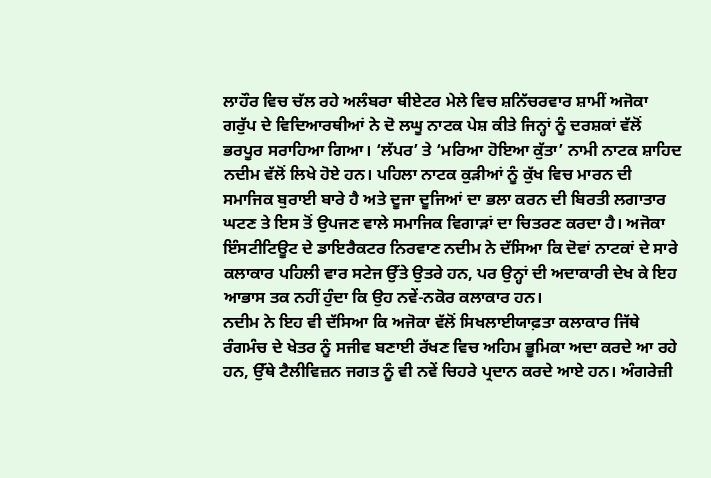ਲਾਹੌਰ ਵਿਚ ਚੱਲ ਰਹੇ ਅਲੰਬਰਾ ਥੀਏਟਰ ਮੇਲੇ ਵਿਚ ਸ਼ਨਿੱਚਰਵਾਰ ਸ਼ਾਮੀਂ ਅਜੋਕਾ ਗਰੁੱਪ ਦੇ ਵਿਦਿਆਰਥੀਆਂ ਨੇ ਦੋ ਲਘੂ ਨਾਟਕ ਪੇਸ਼ ਕੀਤੇ ਜਿਨ੍ਹਾਂ ਨੂੰ ਦਰਸ਼ਕਾਂ ਵੱਲੋਂ ਭਰਪੂਰ ਸਰਾਹਿਆ ਗਿਆ। ‘ਲੱਪਰ’ ਤੇ ‘ਮਰਿਆ ਹੋਇਆ ਕੁੱਤਾ’ ਨਾਮੀ ਨਾਟਕ ਸ਼ਾਹਿਦ ਨਦੀਮ ਵੱਲੋਂ ਲਿਖੇ ਹੋਏ ਹਨ। ਪਹਿਲਾ ਨਾਟਕ ਕੁੜੀਆਂ ਨੂੰ ਕੁੱਖ ਵਿਚ ਮਾਰਨ ਦੀ ਸਮਾਜਿਕ ਬੁਰਾਈ ਬਾਰੇ ਹੈ ਅਤੇ ਦੂਜਾ ਦੂਜਿਆਂ ਦਾ ਭਲਾ ਕਰਨ ਦੀ ਬਿਰਤੀ ਲਗਾਤਾਰ ਘਟਣ ਤੇ ਇਸ ਤੋਂ ਉਪਜਣ ਵਾਲੇ ਸਮਾਜਿਕ ਵਿਗਾੜਾਂ ਦਾ ਚਿਤਰਣ ਕਰਦਾ ਹੈ। ਅਜੋਕਾ ਇੰਸਟੀਟਿਊਟ ਦੇ ਡਾਇਰੈਕਟਰ ਨਿਰਵਾਣ ਨਦੀਮ ਨੇ ਦੱਸਿਆ ਕਿ ਦੋਵਾਂ ਨਾਟਕਾਂ ਦੇ ਸਾਰੇ ਕਲਾਕਾਰ ਪਹਿਲੀ ਵਾਰ ਸਟੇਜ ਉੱਤੇ ਉਤਰੇ ਹਨ, ਪਰ ਉਨ੍ਹਾਂ ਦੀ ਅਦਾਕਾਰੀ ਦੇਖ ਕੇ ਇਹ ਆਭਾਸ ਤਕ ਨਹੀਂ ਹੁੰਦਾ ਕਿ ਉਹ ਨਵੇਂ-ਨਕੋਰ ਕਲਾਕਾਰ ਹਨ।
ਨਦੀਮ ਨੇ ਇਹ ਵੀ ਦੱਸਿਆ ਕਿ ਅਜੋਕਾ ਵੱਲੋਂ ਸਿਖਲਾਈਯਾਫ਼ਤਾ ਕਲਾਕਾਰ ਜਿੱਥੇ ਰੰਗਮੰਚ ਦੇ ਖੇਤਰ ਨੂੰ ਸਜੀਵ ਬਣਾਈ ਰੱਖਣ ਵਿਚ ਅਹਿਮ ਭੂਮਿਕਾ ਅਦਾ ਕਰਦੇ ਆ ਰਹੇ ਹਨ, ਉੱਥੇ ਟੈਲੀਵਿਜ਼ਨ ਜਗਤ ਨੂੰ ਵੀ ਨਵੇਂ ਚਿਹਰੇ ਪ੍ਰਦਾਨ ਕਰਦੇ ਆਏ ਹਨ। ਅੰਗਰੇਜ਼ੀ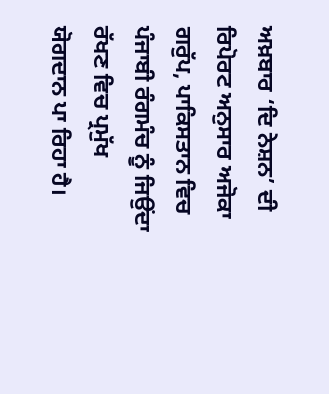ਅਖ਼ਬਾਰ ‘ਦਿ ਨੇਸ਼ਨ’ ਦੀ ਰਿਪੋਰਟ ਅਨੁਸਾਰ ਅਜੋਕਾ ਗਰੁੱਪ, ਪਾਕਿਸਤਾਨ ਵਿਚ ਪੰਜਾਬੀ ਰੰਗਮੰਚ ਨੂੰ ਜਿਉਂਦਾ ਰੱਖਣ ਵਿਚ ਪ੍ਰਮੁੱਖ ਯੋਗਦਾਨ ਪਾ ਰਿਹਾ ਹੈ।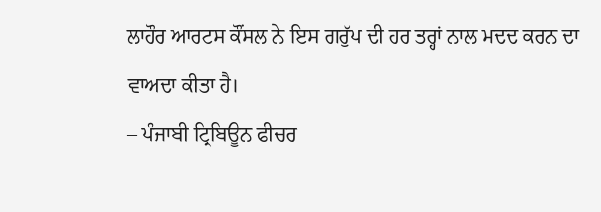ਲਾਹੌਰ ਆਰਟਸ ਕੌਂਸਲ ਨੇ ਇਸ ਗਰੁੱਪ ਦੀ ਹਰ ਤਰ੍ਹਾਂ ਨਾਲ ਮਦਦ ਕਰਨ ਦਾ ਵਾਅਦਾ ਕੀਤਾ ਹੈ।
– ਪੰਜਾਬੀ ਟ੍ਰਿਬਿਊਨ ਫੀਚਰ